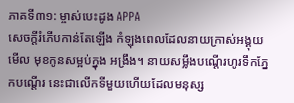ភាគទី៣១: ម្ចាស់បេះដូង APPA
សេចក្តីរំភើបកាន់តែឡើង កំឡុងពេលដែលនាយក្រាស់អង្គុយមើល មុខកូនសម្អប់ក្នុង អង្រឹង។ នាយសម្លឹងបណ្តើរហូរទឹកភ្នែកបណ្តើរ នេះជាលើកទីមួយហើយដែលមនុស្ស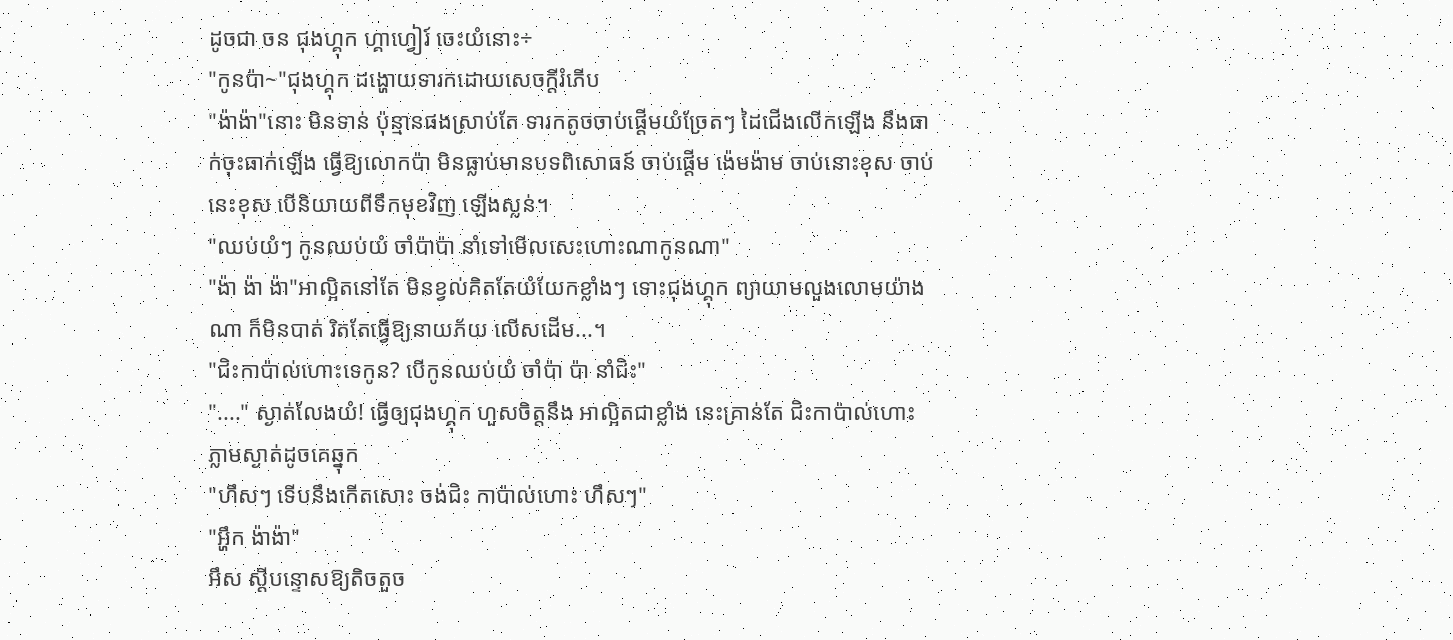ដូចជា ចន ជុងហ្គុក ហ្គាហ្វៀរ៍ ចេះយំនោះ÷
"កូនប៉ា~"ជុងហ្គុក ដង្ហោយទារកដោយសេចក្តីរំភើប
"ង៉ាង៉ា"នោះ មិនទាន់ ប៉ុន្មានផងស្រាប់តែ ទារកតូចចាប់ផ្តើមយំច្រែតៗ ដៃជើងលើកឡើង នឹងធាក់ចុះធាក់ឡើង ធ្វើឱ្យលោកប៉ា មិនធ្លាប់មានបទពិសោធន៍ ចាប់ផ្តើម ង៉េមង៉ាម ចាប់នោះខុស ចាប់នេះខុស បើនិយាយពីទឹកមុខវិញ ឡើងស្លន់។
"ឈប់យំៗ កូនឈប់យំ ចាំប៉ាប៉ា នាំទៅមើលសេះហោះណាកូនណា"
"ង៉ា ង៉ា ង៉ា"អាល្អិតនៅតែ មិនខ្វល់គិតតែយំយែកខ្លាំងៗ ទោះជុងហ្គុក ព្យាយាមលួងលោមយ៉ាងណា ក៏មិនបាត់ រិតតែធ្វើឱ្យនាយភ័យ លើសដើម...។
"ជិះកាប៉ាល់ហោះទេកូន? បើកូនឈប់យំ ចាំប៉ា ប៉ា នាំជិះ"
"...." ស្ងាត់លែងយំ! ធ្វើឲ្យជុងហ្គុក ហួសចិត្តនឹង អាល្អិតជាខ្លាំង នេះគ្រាន់តែ ជិះកាប៉ាល់ហោះ ភ្លាមស្ងាត់ដូចគេឆ្នុក
"ហឹសៗ ទើបនឹងកើតសោះ ចង់ជិះ កាប៉ាល់ហោះ ហឹសៗ"
"អ្ហឹក ង៉ាង៉ា"
អឹស ស្តីបន្ទោសឱ្យតិចតួច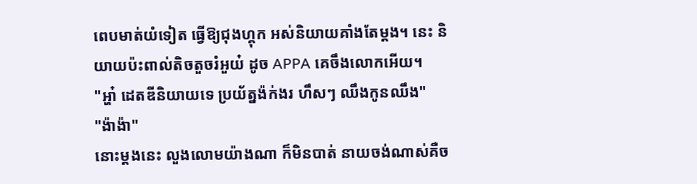ពេបមាត់យំទៀត ធ្វើឱ្យជុងហ្គុក អស់និយាយគាំងតែម្តង។ នេះ និយាយប៉ះពាល់តិចតួចរំអួយ៎ ដូច APPA គេចឹងលោកអើយ។
"អ្ហា៎ ដេតឌីនិយាយទេ ប្រយ័ត្នង៉ក់ងរ ហឹសៗ ឈឹងកូនឈឹង"
"ង៉ាង៉ា"
នោះម្តងនេះ លួងលោមយ៉ាងណា ក៏មិនបាត់ នាយចង់ណាស់គឺច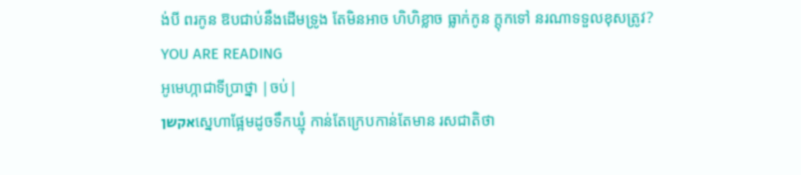ង់បី ពរកូន ឱបជាប់នឹងដើមទ្រូង តែមិនអាច ហិហិខ្លាច ធ្លាក់កូន ក្តុកទៅ នរណាទទួលខុសត្រូវ?
YOU ARE READING
អូមេហ្កាជាទីប្រាថ្នា |ចប់|
אקשןស្នេហាផ្អែមដូចទឹកឃ្មុំ កាន់តែក្រេបកាន់តែមាន រសជាតិថា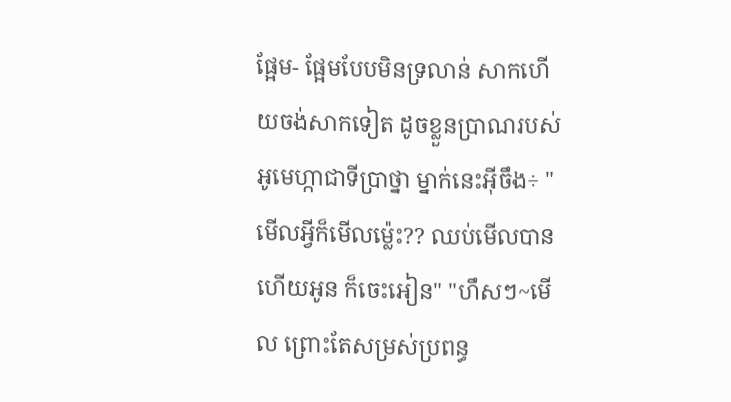ផ្អែម- ផ្អែមបែបមិនទ្រលាន់ សាកហើយចង់សាកទៀត ដូចខ្លួនប្រាណរបស់ អូមេហ្កាជាទីប្រាថ្នា ម្នាក់នេះអ៊ីចឹង÷ "មើលអ្វីក៏មើលម្ល៉េះ?? ឈប់មើលបានហើយអូន ក៏ចេះអៀន" "ហឹសៗ~មើល ព្រោះតែសម្រស់ប្រពន្ធ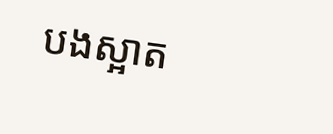បងស្អាត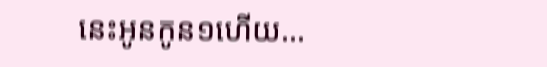នេះអូនកូន១ហើយ...